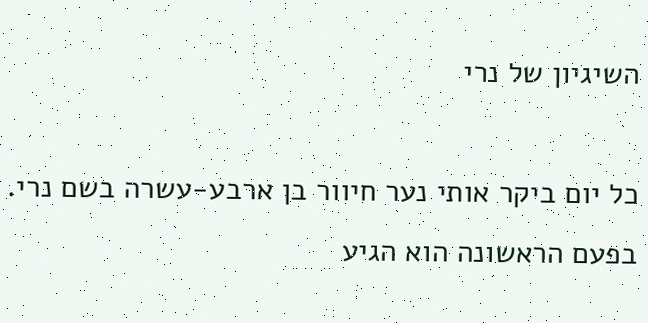השיגיון של נרי

כל יום ביקר אותי נער חיוור בן ארבע-עשרה בשם נרי. בפעם הראשונה הוא הגיע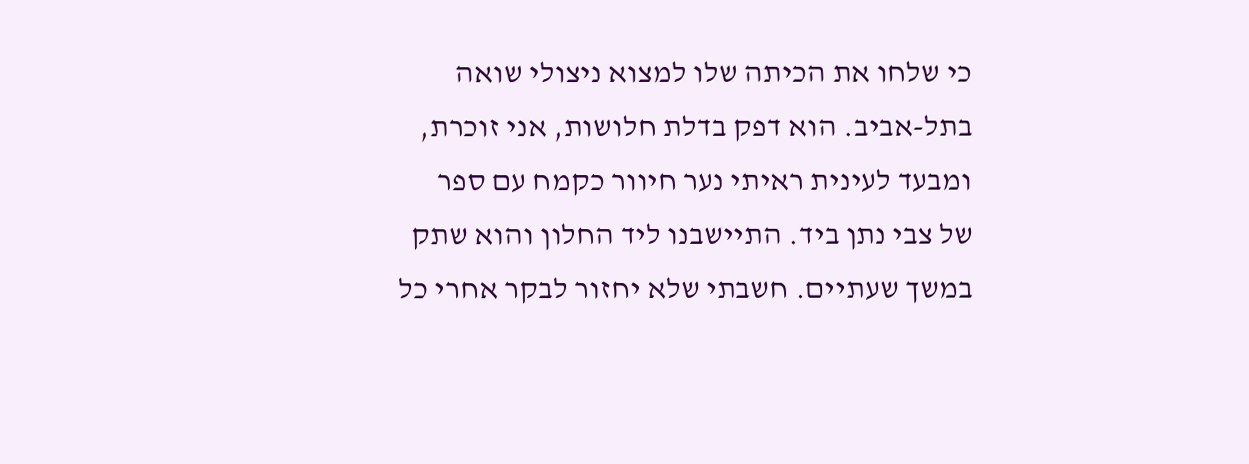כי שלחו את הכיתה שלו למצוא ניצולי שואה בתל-אביב. הוא דפק בדלת חלושות, אני זוכרת, ומבעד לעינית ראיתי נער חיוור כקמח עם ספר של צבי נתן ביד. התיישבנו ליד החלון והוא שתק במשך שעתיים. חשבתי שלא יחזור לבקר אחרי כל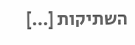השתיקות […]